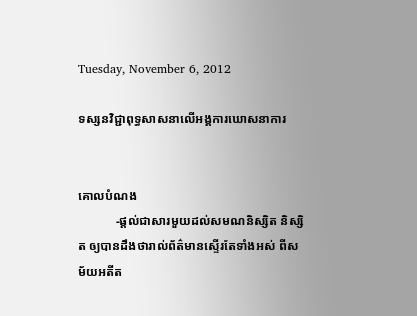Tuesday, November 6, 2012

ទស្សនវិជ្ជាពុទ្ធសាសនាលើអង្គការឃោសនាការ


គោលបំណង
            -ផ្តល់ជាសារមួយដល់សមណនិស្សិត និស្សិត ឲ្យបានដឹងថារាល់ព័ត៌មានស្ទើរតែទាំងអស់ ពីសម័យអតីត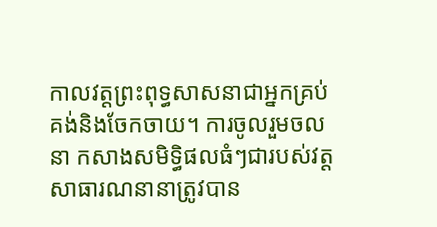កាលវត្តព្រះពុទ្ធសាសនាជាអ្នកគ្រប់គង់និងចែកចាយ។ ការចូលរួមចលនា កសាងសមិទ្ធិផលធំៗជារបស់វត្ត សាធារណនានាត្រូវបាន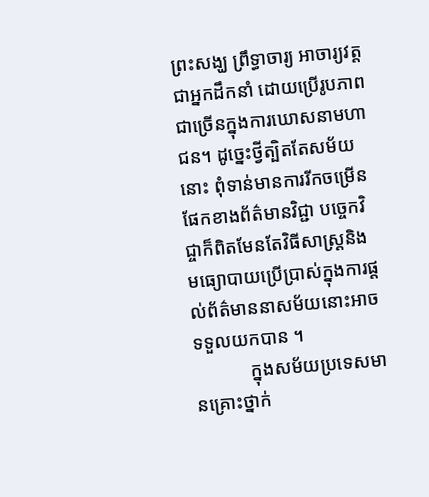ព្រះសង្ឃ ព្រឹទ្ធាចារ្យ អាចារ្យវត្តជាអ្នកដឹកនាំ ដោយប្រើរូបភាពជាច្រើនក្នុងការឃោសនាមហាជន។ ដូច្នេះថ្វីត្បិតតែសម័យនោះ ពុំទាន់មានការរីកចម្រើនផែកខាងព័ត៌មានវិជ្ជា បចេ្ចកវិជ្ចាក៏ពិតមែនតែវិធីសាស្រ្តនិងមធ្យោបាយប្រើប្រាស់ក្នុងការផ្តល់ព័ត៌មាននាសម័យនោះអាចទទួលយកបាន ។
            ក្នុងសម័យប្រទេសមានគ្រោះថ្នាក់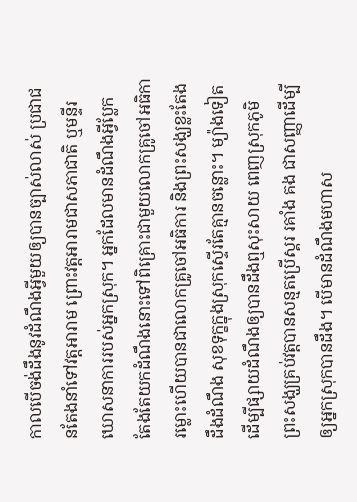កាលបើចង់ដឹងនូវដំណឹងអ្វីមួយឲ្យបានច្បាស់លាស់ ប្រជាជនតែងនាំទៅវត្តអារាម ព្រោះវត្តអារាមជាសភាជាតិ ឬមន្ទីរឃោសនាការរបស់អ្នកស្រុក។ អ្នកដែលមានដំណឹងអ្វីប្លែក តែងតែយកដំណឹងនោះទៅពិគ្រោះជាមួយលោកគ្រូចៅអធិការម្លោះហើយបានជាលោកគ្រូចៅអធិការ និងព្រះសង្ឃខ្លះតែងដឹងដំណឹង សុខទុក្ខក្នុងស្រុកស្ទើរតែគ្មានចន្លោះ។ ម្យ៉ាងទៀតដើម្បីផ្សាយដំណឹងឲ្យបានដឹងឮសុះសាយ ពេញស្រុកភូមិ ព្រះសង្ឃគ្រប់វត្តបានសន្មតប្រើស្គរ រគាំង គង ជាសញ្ញាដើម្បីឲ្យអ្នកស្រុកបានដឹង។ បើមានដំណឹងមហាស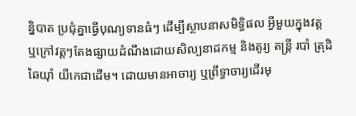ន្និបាត ប្រជុំគ្នាធ្វើបុណ្យទានធំៗ ដើម្បីស្ថាបនាសមិទ្ធិផល អ្វីមួយក្នុងវត្ត ឬក្រៅវត្តៗតែងផ្សាយដំណឹងដោយសិល្បនាដកម្ម និងតូរ្យ តន្រ្តី របាំ ត្រុដិ ឆៃយ៉ាំ យីកេជាដើម។ ដោយមានអាចារ្យ ឬព្រឹទ្ធាចារ្យដើរមុ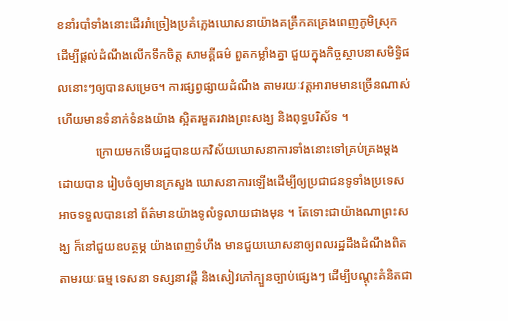ខនាំរបាំទាំងនោះដើររាំច្រៀងប្រគំភ្លេងឃោសនាយ៉ាងគគ្រឹកគគ្រេងពេញភូមិស្រុក ដើម្បីផ្ដល់ដំណឹងលើកទឹកចិត្ត សាមគ្គីធម៌ ពួតកម្លាំងគ្នា ជួយក្នុងកិច្ចស្ថាបនាសមិទ្ធិផលនោះៗឲ្យបានសម្រេច។ ការផ្សព្វផ្សាយដំណឹង តាមរយៈវត្តអារាមមានច្រើនណាស់ ហើយមានទំនាក់ទំនងយ៉ាង ស្អិតរមួតរវាងព្រះសង្ឃ និងពុទ្ធបរិស័ទ ។
            ក្រោយមកទើបរដ្ឋបានយកវិស័យឃោសនាការទាំងនោះទៅគ្រប់គ្រងម្តង ដោយបាន រៀបចំឲ្យមានក្រសួង ឃោសនាការឡើងដើម្បីឲ្យប្រជាជនទូទាំងប្រទេសអាចទទួលបាននៅ ព័ត៌មានយ៉ាងទូលំទូលាយជាងមុន ។ តែទោះជាយ៉ាងណាព្រះសង្ឃ ក៏នៅជួយឧបត្ថម្ភ យ៉ាងពេញទំហឹង មានជួយឃោសនាឲ្យពលរដ្ឋដឹងដំណឹងពិតតាមរយៈធម្ម ទេសនា ទស្សនាវដ្តី និងសៀវភៅក្បួនច្បាប់ផ្សេងៗ ដើម្បីបណ្តុះគំនិតជា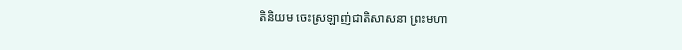តិនិយម ចេះស្រឡាញ់ជាតិសាសនា ព្រះមហា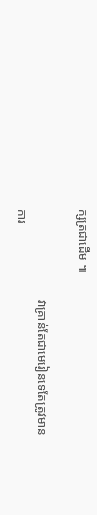ក្សត្រជាដើម ៕

                             វាគ្រាន់តែជាមេរៀនទេតែត្រូវមានការ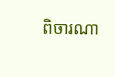ពិចារណា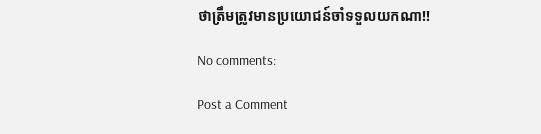ថាត្រឹមតូ្រវមានប្រយោជន៍ចាំទទួលយកណា!!

No comments:

Post a Comment